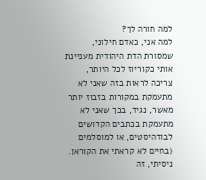למה חורה לך?
למה אני, כאדם חילוני, שמסורת הדת היהודית מעניינת אותי כקוריוז לכל היותר, צריכה לראות בזה שאני לא מתעמקת במקורות בזבוז יותר מאשר, נגיד, בכך שאני לא מתעמקת בכתבים הקדושים לבודהיסטים, או למוסלמים (בחיים לא קראתי את הקוראן. ניסיתי, זה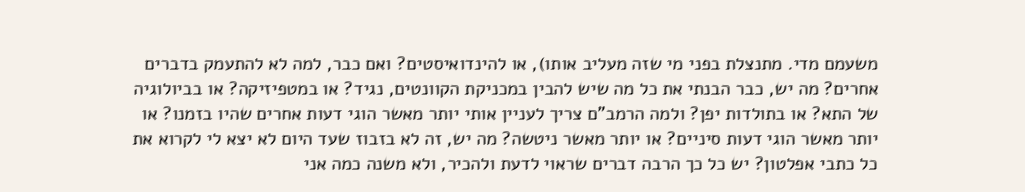משעמם מדי. מתנצלת בפני מי שזה מעליב אותו), או להינדואיסטים? ואם כבר, למה לא להתעמק בדברים אחרים? מה יש, כבר הבנתי את כל מה שיש להבין במכניקת הקוונטים, נגיד? או במטפיזיקה? או בביולוגיה של התא? או בתולדות יפן? ולמה הרמב"ם צריך לעניין אותי יותר מאשר הוגי דעות אחרים שהיו בזמנו? או יותר מאשר הוגי דעות סיניים? או יותר מאשר ניטשה? מה יש, זה לא בזבוז שעד היום לא יצא לי לקרוא את כל כתבי אפלטון? יש כל כך הרבה דברים שראוי לדעת ולהכיר, ולא משנה כמה אני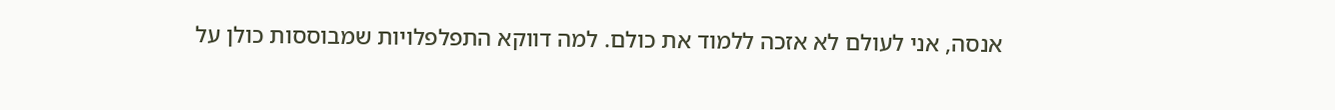אנסה, אני לעולם לא אזכה ללמוד את כולם. למה דווקא התפלפלויות שמבוססות כולן על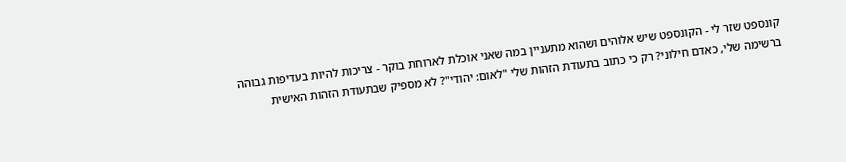קונספט שזר לי - הקונספט שיש אלוהים ושהוא מתעניין במה שאני אוכלת לארוחת בוקר - צריכות להיות בעדיפות גבוהה ברשימה שלי, כאדם חילוני? רק כי כתוב בתעודת הזהות שלי "לאום: יהודי"? לא מספיק שבתעודת הזהות האישית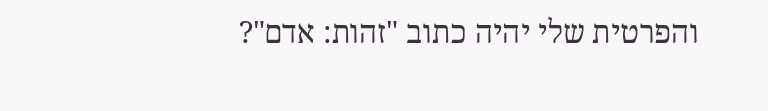והפרטית שלי יהיה כתוב "זהות: אדם"?